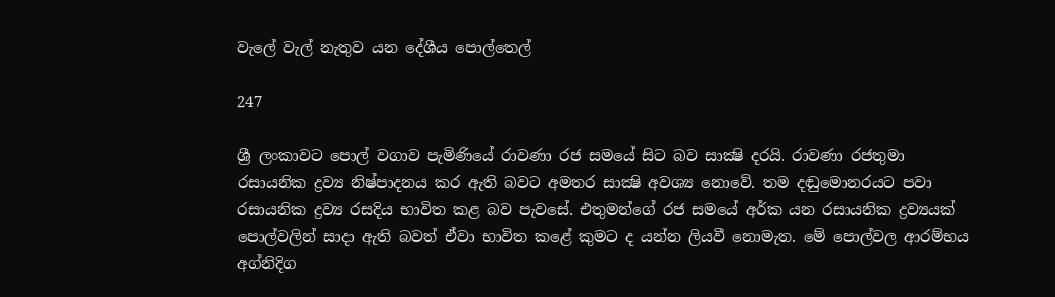වැලේ වැල් නැතුව යන දේශීය පොල්තෙල්

247

ශ්‍රී ලංකාවට පොල් වගාව පැමිණියේ රාවණා රජ සමයේ සිට බව සාක්‍ෂි දරයි. රාවණා රජතුමා රසායනික ද්‍රව්‍ය නිෂ්පාදනය කර ඇති බවට අමතර සාක්‍ෂි අවශ්‍ය නොවේ. තම දඬුමොනරයට පවා රසායනික ද්‍රව්‍ය රසදිය භාවිත කළ බව පැවසේ. එතුමන්ගේ රජ සමයේ අර්ක යන රසායනික ද්‍රව්‍යයක් පොල්වලින් සාදා ඇති බවත් ඒවා භාවිත කළේ කුමට ද යන්න ලියවී නොමැත. මේ පොල්වල ආරම්භය අග්නිදිග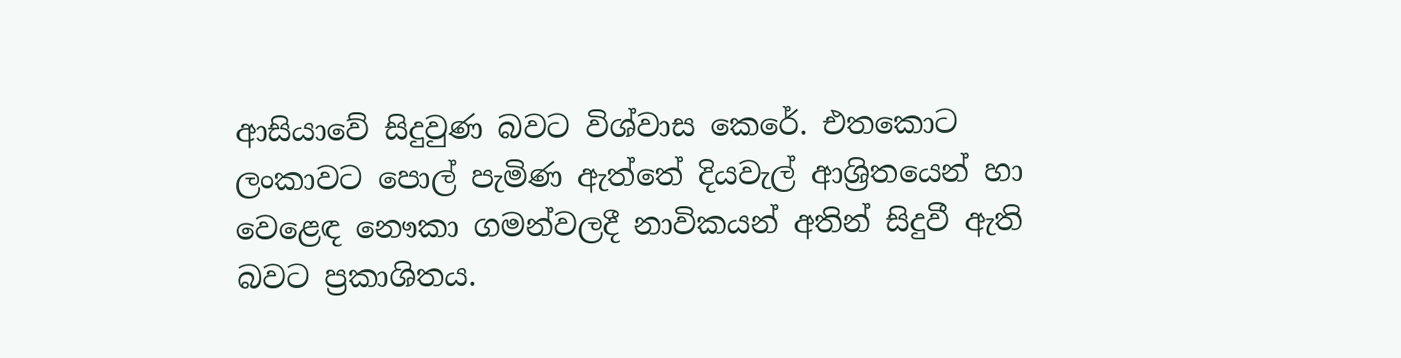ආසියාවේ සිදුවුණ බවට විශ්වාස කෙරේ. එතකොට ලංකාවට පොල් පැමිණ ඇත්තේ දියවැල් ආශ්‍රිතයෙන් හා වෙළෙඳ නෞකා ගමන්වලදී නාවිකයන් අතින් සිදුවී ඇති බවට ප්‍රකාශිතය.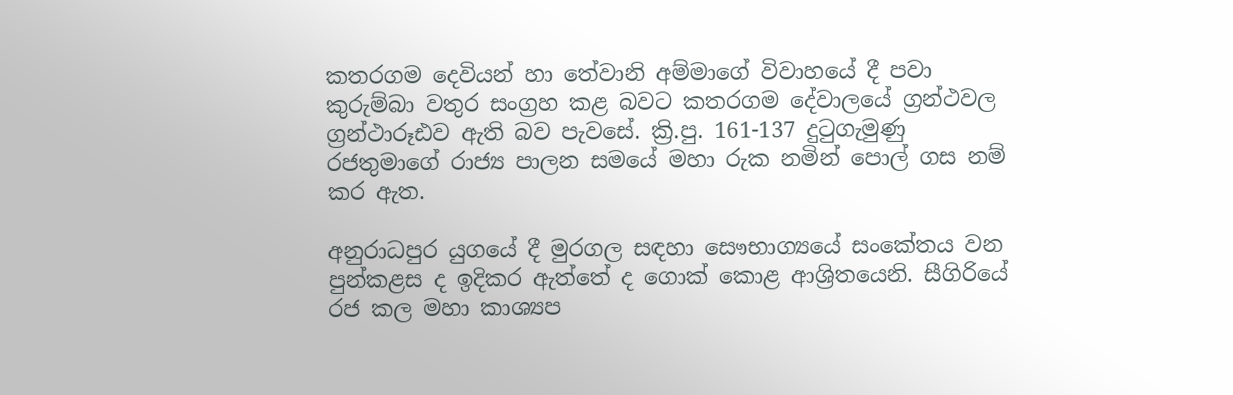කතරගම දෙවියන් හා තේවානි අම්මාගේ විවාහයේ දී පවා කුරුම්බා වතුර සංග්‍රහ කළ බවට කතරගම දේවාලයේ ග්‍රන්ථවල ග්‍රන්ථාරූඪව ඇති බව පැවසේ. ක්‍රි.පු. 161-137 දුටුගැමුණු රජතුමාගේ රාජ්‍ය පාලන සමයේ මහා රුක නමින් පොල් ගස නම් කර ඇත.

අනුරාධපුර යුගයේ දී මුරගල සඳහා සෞභාග්‍යයේ සංකේතය වන පුන්කළස ද ඉදිකර ඇත්තේ ද ගොක් කොළ ආශ්‍රිතයෙනි. සීගිරියේ රජ කල මහා කාශ්‍යප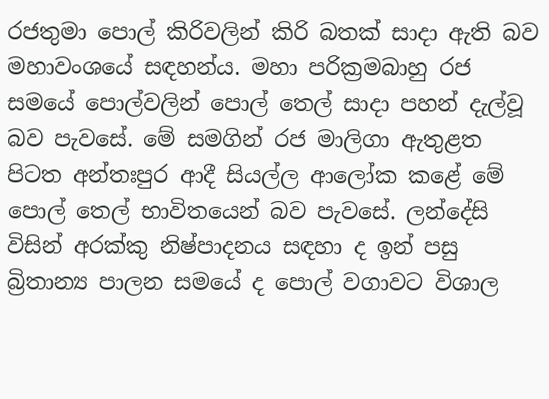රජතුමා පොල් කිරිවලින් කිරි බතක් සාදා ඇති බව මහාවංශයේ සඳහන්ය. මහා පරික්‍රමබාහු රජ සමයේ පොල්වලින් පොල් තෙල් සාදා පහන් දැල්වූ බව පැවසේ. මේ සමගින් රජ මාලිගා ඇතුළත පිටත අන්තඃපුර ආදී සියල්ල ආලෝක කළේ මේ පොල් තෙල් භාවිතයෙන් බව පැවසේ. ලන්දේසි විසින් අරක්කු නිෂ්පාදනය සඳහා ද ඉන් පසු බ්‍රිතාන්‍ය පාලන සමයේ ද පොල් වගාවට විශාල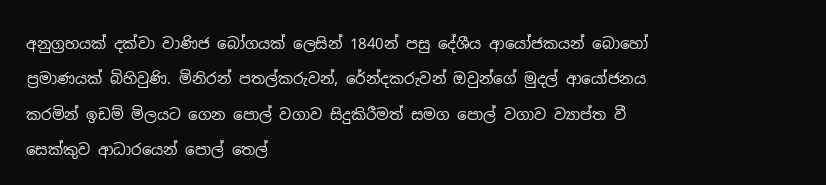අනුග්‍රහයක් දක්වා වාණිජ බෝගයක් ලෙසින් 1840න් පසු දේශීය ආයෝජකයන් බොහෝ ප්‍රමාණයක් බිහිවුණි. මිනිරන් පතල්කරුවන්, රේන්දකරුවන් ඔවුන්ගේ මුදල් ආයෝජනය කරමින් ඉඩම් මිලයට ගෙන පොල් වගාව සිදුකිරීමත් සමග පොල් වගාව ව්‍යාප්ත වී සෙක්කුව ආධාරයෙන් පොල් තෙල්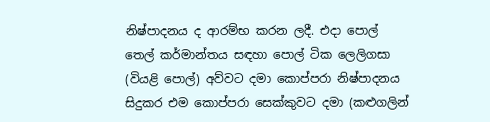නිෂ්පාදනය ද ආරම්භ කරන ලදී. එදා පොල් තෙල් කර්මාන්තය සඳහා පොල් ටික ලෙලිගසා (වියළි පොල්) අව්වට දමා කොප්පරා නිෂ්පාදනය සිදුකර එම කොප්පරා සෙක්කුවට දමා (කළුගලින්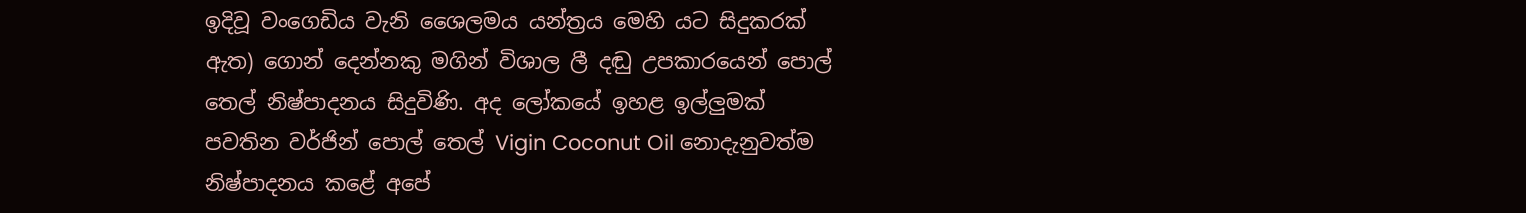ඉදිවූ වංගෙඩිය වැනි ශෛලමය යන්ත්‍රය මෙහි යට සිදුකරක් ඇත) ගොන් දෙන්නකු මගින් විශාල ලී දඬු උපකාරයෙන් පොල් තෙල් නිෂ්පාදනය සිදුවිණි. අද ලෝකයේ ඉහළ ඉල්ලුමක් පවතින වර්ජින් පොල් තෙල් Vigin Coconut Oil නොදැනුවත්ම නිෂ්පාදනය කළේ අපේ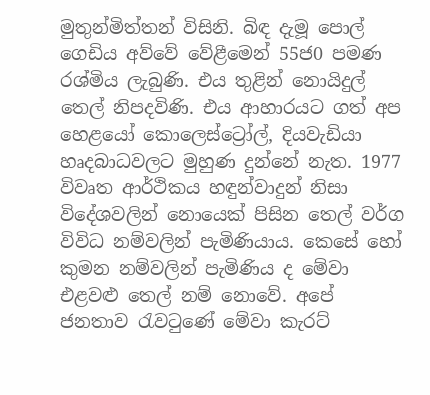මුතුන්මිත්තන් විසිනි. බිඳ දැමූ පොල් ගෙඩිය අව්වේ වේළීමෙන් 55ජ0 පමණ රශ්මිය ලැබුණි. එය තුළින් නොයිදුල් තෙල් නිපදවිණි. එය ආහාරයට ගත් අප හෙළයෝ කොලෙස්ට්‍රෝල්, දියවැඩියා හෘදබාධවලට මුහුණ දුන්නේ නැත. 1977 විවෘත ආර්ථිකය හඳුන්වාදුන් නිසා විදේශවලින් නොයෙක් පිසින තෙල් වර්ග විවිධ නම්වලින් පැමිණියාය. කෙසේ හෝ කුමන නම්වලින් පැමිණිය ද මේවා එළවළු තෙල් නම් නොවේ. අපේ ජනතාව රැවටුණේ මේවා කැරට්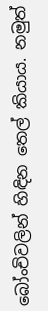බෝංචිවලින් හිඳින තෙල් කියාය. නමුත්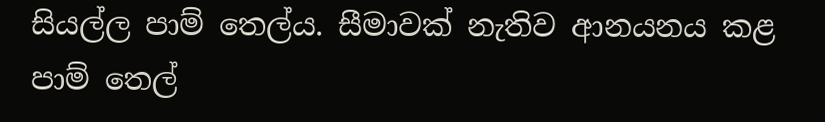සියල්ල පාම් තෙල්ය. සීමාවක් නැතිව ආනයනය කළ පාම් තෙල්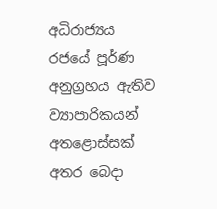අධිරාජ්‍යය රජයේ පූර්ණ අනුග්‍රහය ඇතිව ව්‍යාපාරිකයන් අතළොස්සක් අතර බෙදා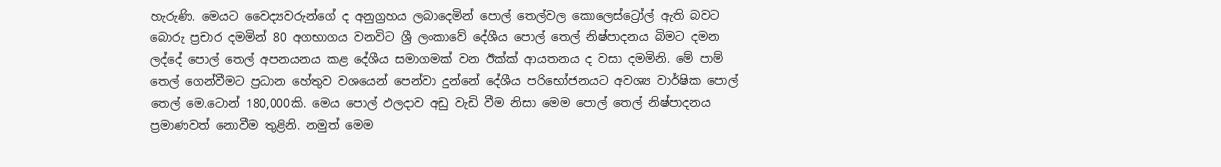හැරුණි. මෙයට වෛද්‍යවරුන්ගේ ද අනුග්‍රහය ලබාදෙමින් පොල් තෙල්වල කොලෙස්ට්‍රෝල් ඇති බවට බොරු ප්‍රචාර දමමින් 80 අගභාගය වනවිට ශ්‍රී ලංකාවේ දේශීය පොල් තෙල් නිෂ්පාදනය බිමට දමන ලද්දේ පොල් තෙල් අපනයනය කළ දේශීය සමාගමක් වන ඊක්‍ක්‍ ආයතනය ද වසා දමමිනි. මේ පාම් තෙල් ගෙන්වීමට ප්‍රධාන හේතුව වශයෙන් පෙන්වා දුන්නේ දේශීය පරිභෝජනයට අවශ්‍ය වාර්ෂික පොල් තෙල් මෙ.ටොන් 180,000කි. මෙය පොල් ඵලදාව අඩු වැඩි වීම නිසා මෙම පොල් තෙල් නිෂ්පාදනය ප්‍රමාණවත් නොවීම තුළිනි. නමුත් මෙම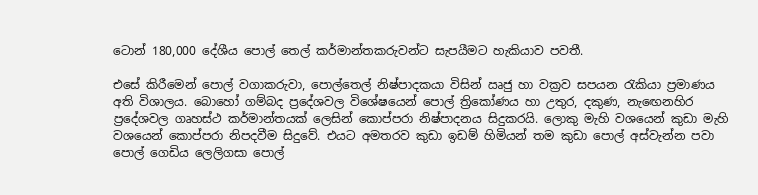ටොන් 180,000 දේශීය පොල් තෙල් කර්මාන්තකරුවන්ට සැපයීමට හැකියාව පවතී.

එසේ කිරීමෙන් පොල් වගාකරුවා, පොල්තෙල් නිෂ්පාදකයා විසින් ඍජු හා වක්‍රව සපයන රැකියා ප්‍රමාණය අති විශාලය. බොහෝ ගම්බද ප්‍රදේශවල විශේෂයෙන් පොල් ත්‍රිකෝණය හා උතුර, දකුණ, නැඟෙනහිර ප්‍රදේශවල ගෘහස්ථ කර්මාන්තයක් ලෙසින් කොප්පරා නිෂ්පාදනය සිදුකරයි. ලොකු මැහි වශයෙන් කුඩා මැහි වශයෙන් කොප්පරා නිපදවීම සිදුවේ. එයට අමතරව කුඩා ඉඩම් හිමියන් තම කුඩා පොල් අස්වැන්න පවා පොල් ගෙඩිය ලෙලිගසා පොල්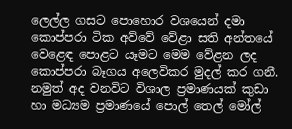ලෙල්ල ගසට පොහොර වශයෙන් දමා කොප්පරා ටික අව්වේ වේළා සති අන්තයේ වෙළෙඳ පොළට යෑමට මෙම වේළන ලද කොප්පරා බෑගය අලෙවිකර මුදල් කර ගනී. නමුත් අද වනවිට විශාල ප්‍රමාණයක් කුඩා හා මධ්‍යම ප්‍රමාණයේ පොල් තෙල් මෝල්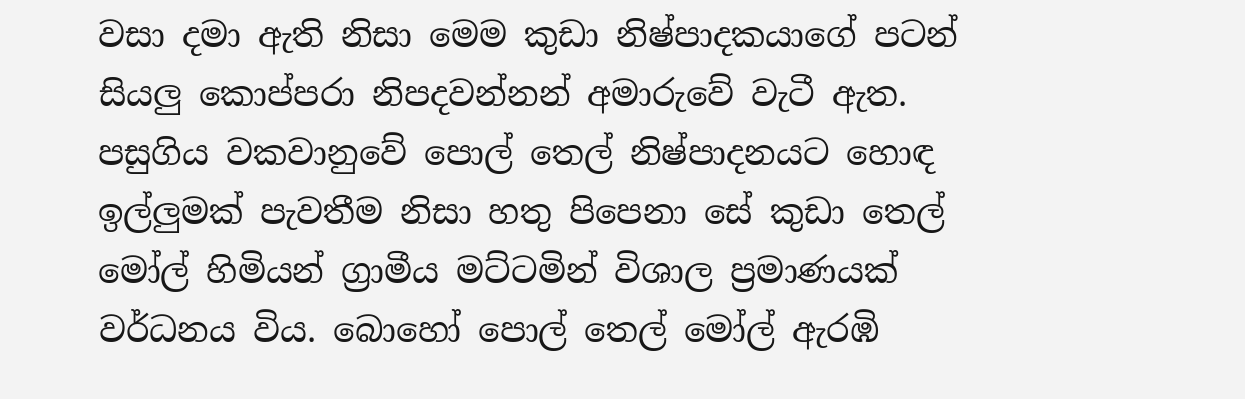වසා දමා ඇති නිසා මෙම කුඩා නිෂ්පාදකයාගේ පටන් සියලු කොප්පරා නිපදවන්නන් අමාරුවේ වැටී ඇත. පසුගිය වකවානුවේ පොල් තෙල් නිෂ්පාදනයට හොඳ ඉල්ලුමක් පැවතීම නිසා හතු පිපෙනා සේ කුඩා තෙල් මෝල් හිමියන් ග්‍රාමීය මට්ටමින් විශාල ප්‍රමාණයක් වර්ධනය විය. බොහෝ පොල් තෙල් මෝල් ඇරඹි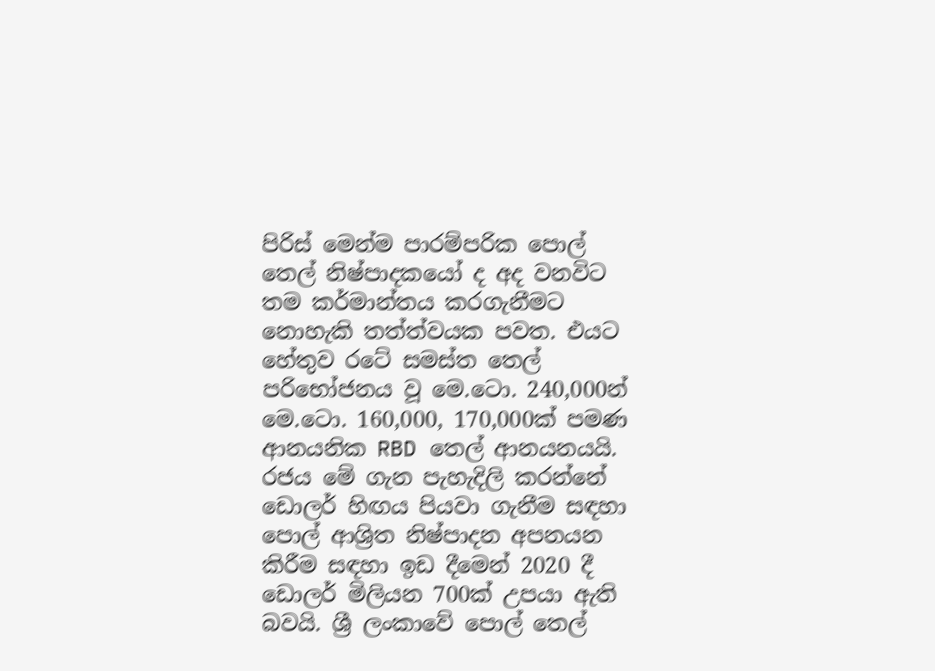පිරිස් මෙන්ම පාරම්පරික පොල් තෙල් නිෂ්පාදකයෝ ද අද වනවිට තම කර්මාන්තය කරගැනීමට නොහැකි තත්ත්වයක පවත. එයට හේතුව රටේ සමස්ත තෙල් පරිභෝජනය වූ මෙ.ටො. 240,000න් මෙ.ටො. 160,000, 170,000ක් පමණ ආනයනික RBD තෙල් ආනයනයයි. රජය මේ ගැන පැහැදිලි කරන්නේ ඩොලර් හිඟය පියවා ගැනීම සඳහා පොල් ආශ්‍රිත නිෂ්පාදන අපනයන කිරීම සඳහා ඉඩ දීමෙන් 2020 දී ඩොලර් මිලියන 700ක් උපයා ඇති බවයි. ශ්‍රී ලංකාවේ පොල් තෙල්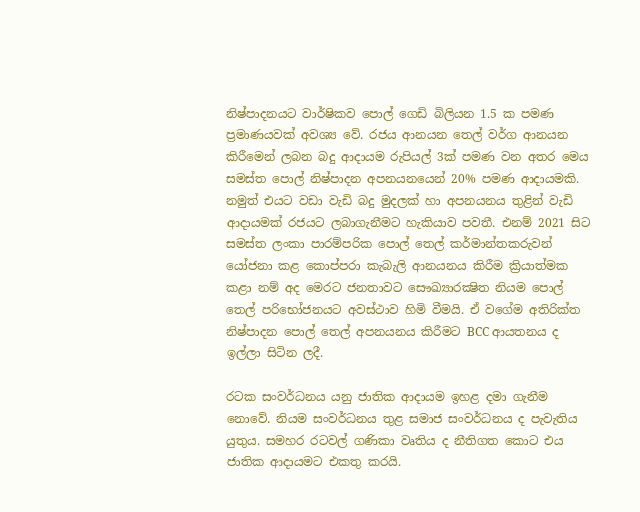නිෂ්පාදනයට වාර්ෂිකව පොල් ගෙඩි බිලියන 1.5 ක පමණ ප්‍රමාණයවක් අවශ්‍ය වේ. රජය ආනයන තෙල් වර්ග ආනයන කිරීමෙන් ලබන බදු ආදායම රුපියල් 3ක් පමණ වන අතර මෙය සමස්ත පොල් නිෂ්පාදන අපනයනයෙන් 20% පමණ ආදායමකි. නමුත් එයට වඩා වැඩි බදු මුදලක් හා අපනයනය තුළින් වැඩි ආදායමක් රජයට ලබාගැනීමට හැකියාව පවතී. එනම් 2021 සිට සමස්ත ලංකා පාරම්පරික පොල් තෙල් කර්මාන්තකරුවන් යෝජනා කළ කොප්පරා කැබැලි ආනයනය කිරීම ක්‍රියාත්මක කළා නම් අද මෙරට ජනතාවට සෞඛ්‍යාරක්‍ෂිත නියම පොල් තෙල් පරිභෝජනයට අවස්ථාව හිමි වීමයි. ඒ වගේම අතිරික්ත නිෂ්පාදන පොල් තෙල් අපනයනය කිරීමට BCC ආයතනය ද ඉල්ලා සිටින ලදී.

රටක සංවර්ධනය යනු ජාතික ආදායම ඉහළ දමා ගැනීම නොවේ. නියම සංවර්ධනය තුළ සමාජ සංවර්ධනය ද පැවැතිය යුතුය. සමහර රටවල් ගණිකා වෘතිය ද නීතිගත කොට එය ජාතික ආදායමට එකතු කරයි.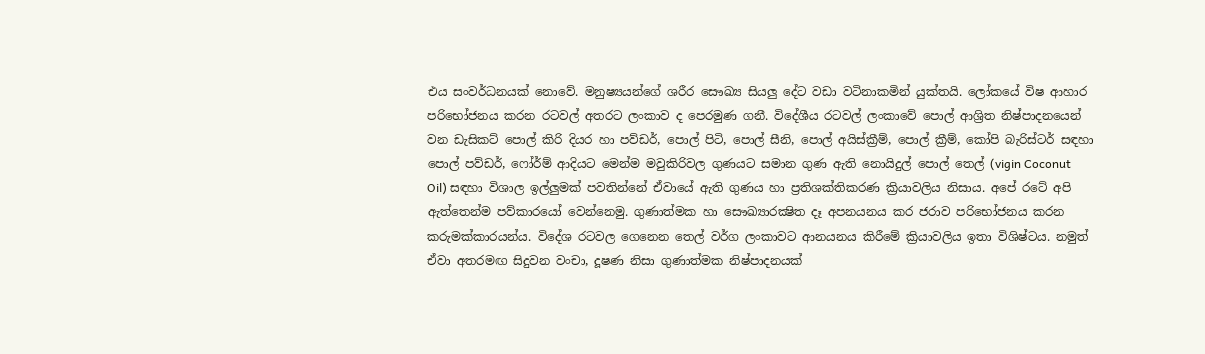එය සංවර්ධනයක් නොවේ. මනුෂ්‍යයන්ගේ ශරීර සෞඛ්‍ය සියලු දේට වඩා වටිනාකමින් යුක්තයි. ලෝකයේ විෂ ආහාර පරිභෝජනය කරන රටවල් අතරට ලංකාව ද පෙරමුණ ගනී. විදේශීය රටවල් ලංකාවේ පොල් ආශ්‍රිත නිෂ්පාදනයෙන් වන ඩැසිකට් පොල් කිරි දියර හා පව්ඩර්, පොල් පිටි, පොල් සීනි, පොල් අයිස්ක්‍රීම්, පොල් ක්‍රීම්, කෝපි බැරිස්ටර් සඳහා පොල් පව්ඩර්, ෆෝර්ම් ආදියට මෙන්ම මවුකිරිවල ගුණයට සමාන ගුණ ඇති නොයිදුල් පොල් තෙල් (vigin Coconut Oil) සඳහා විශාල ඉල්ලුමක් පවතින්නේ ඒවායේ ඇති ගුණය හා ප්‍රතිශක්තිකරණ ක්‍රියාවලිය නිසාය. අපේ රටේ අපි ඇත්තෙන්ම පව්කාරයෝ වෙන්නෙමු. ගුණාත්මක හා සෞඛ්‍යාරක්‍ෂිත දෑ අපනයනය කර ජරාව පරිභෝජනය කරන කරුමක්කාරයන්ය. විදේශ රටවල ගෙනෙන තෙල් වර්ග ලංකාවට ආනයනය කිරීමේ ක්‍රියාවලිය ඉතා විශිෂ්ටය. නමුත් ඒවා අතරමඟ සිදුවන වංචා, දූෂණ නිසා ගුණාත්මක නිෂ්පාදනයක්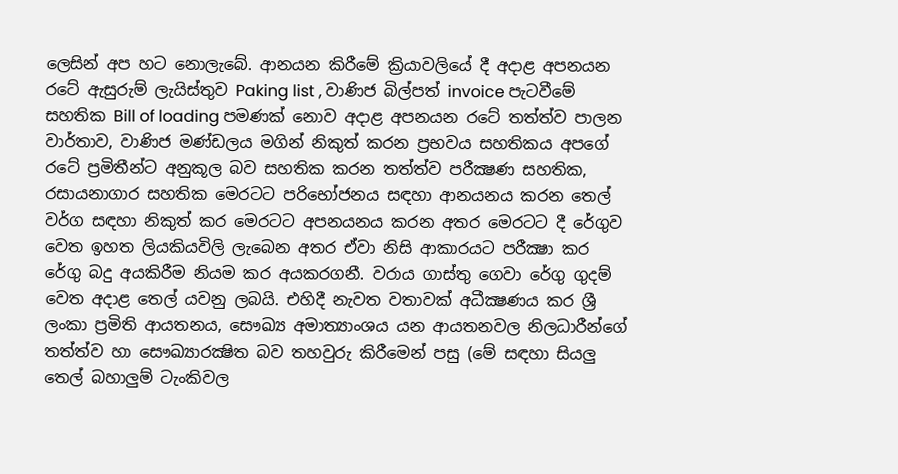ලෙසින් අප හට නොලැබේ. ආනයන කිරීමේ ක්‍රියාවලියේ දී අදාළ අපනයන රටේ ඇසුරුම් ලැයිස්තුව Paking list , වාණිජ බිල්පත් invoice පැටවීමේ සහතික Bill of loading පමණක් නොව අදාළ අපනයන රටේ තත්ත්ව පාලන වාර්තාව, වාණිජ මණ්ඩලය මගින් නිකුත් කරන ප්‍රභවය සහතිකය අපගේ රටේ ප්‍රමිතීන්ට අනුකූල බව සහතික කරන තත්ත්ව පරීක්‍ෂණ සහතික, රසායනාගාර සහතික මෙරටට පරිභෝජනය සඳහා ආනයනය කරන තෙල් වර්ග සඳහා නිකුත් කර මෙරටට අපනයනය කරන අතර මෙරටට දී රේගුව වෙත ඉහත ලියකියවිලි ලැබෙන අතර ඒවා නිසි ආකාරයට පරීක්‍ෂා කර රේගු බදු අයකිරීම නියම කර අයකරගනී. වරාය ගාස්තු ගෙවා රේගු ගුදම් වෙත අදාළ තෙල් යවනු ලබයි. එහිදී නැවත වතාවක් අධීක්‍ෂණය කර ශ්‍රී ලංකා ප්‍රමිති ආයතනය, සෞඛ්‍ය අමාත්‍යාංශය යන ආයතනවල නිලධාරීන්ගේ තත්ත්ව හා සෞඛ්‍යාරක්‍ෂිත බව තහවුරු කිරීමෙන් පසු (මේ සඳහා සියලු තෙල් බහාලුම් ටැංකිවල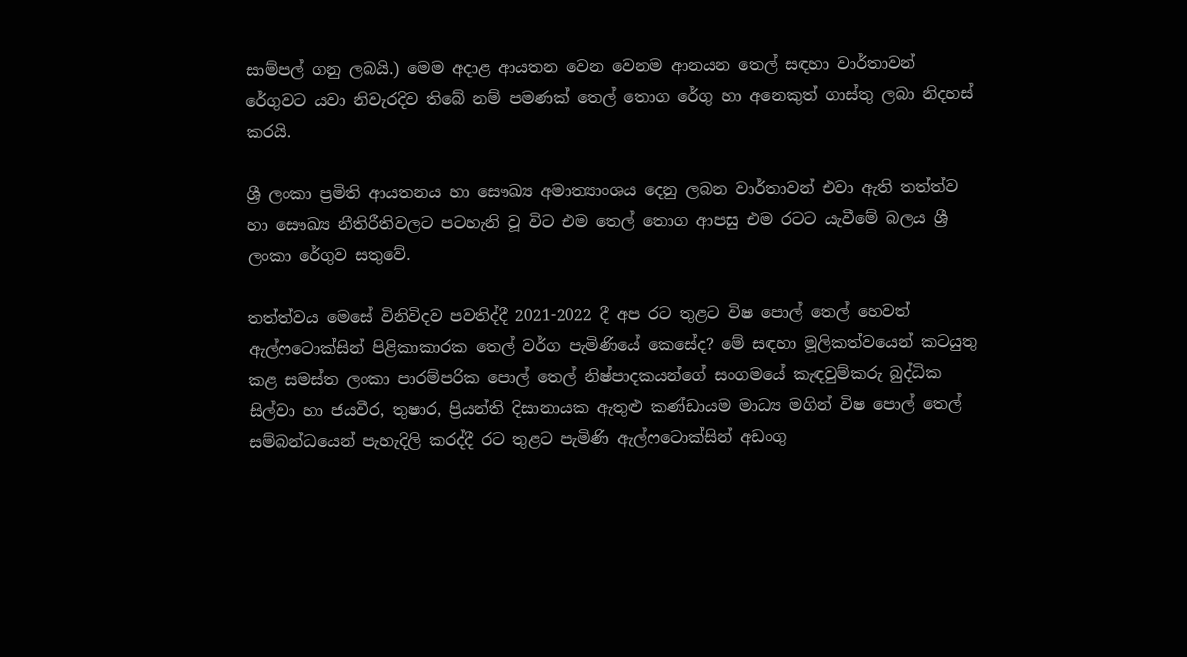සාම්පල් ගනු ලබයි.) මෙම අදාළ ආයතන වෙන වෙනම ආනයන තෙල් සඳහා වාර්තාවන් රේගුවට යවා නිවැරදිව තිබේ නම් පමණක් තෙල් තොග රේගු හා අනෙකුත් ගාස්තු ලබා නිදහස් කරයි.

ශ්‍රී ලංකා ප්‍රමිති ආයතනය හා සෞඛ්‍ය අමාත්‍යාංශය දෙනු ලබන වාර්තාවන් එවා ඇති තත්ත්ව හා සෞඛ්‍ය නීතිරීතිවලට පටහැනි වූ විට එම තෙල් තොග ආපසු එම රටට යැවීමේ බලය ශ්‍රී ලංකා රේගුව සතුවේ.

තත්ත්වය මෙසේ විනිවිදව පවතිද්දී 2021-2022 දී අප රට තුළට විෂ පොල් තෙල් හෙවත් ඇල්ෆටොක්සින් පිළිකාකාරක තෙල් වර්ග පැමිණියේ කෙසේද? මේ සඳහා මූලිකත්වයෙන් කටයුතු කළ සමස්ත ලංකා පාරම්පරික පොල් තෙල් නිෂ්පාදකයන්ගේ සංගමයේ කැඳවුම්කරු බුද්ධික සිල්වා හා ජයවීර, තුෂාර, ප්‍රියන්ති දිසානායක ඇතුළු කණ්ඩායම මාධ්‍ය මගින් විෂ පොල් තෙල් සම්බන්ධයෙන් පැහැදිලි කරද්දී රට තුළට පැමිණි ඇල්ෆටොක්සින් අඩංගු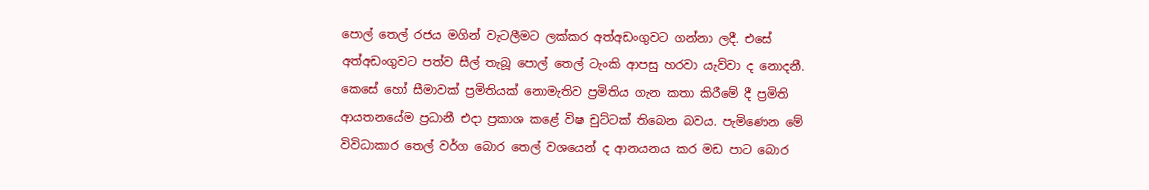පොල් තෙල් රජය මගින් වැටලීමට ලක්කර අත්අඩංගුවට ගන්නා ලදී. එසේ අත්අඩංගුවට පත්ව සීල් තැබූ පොල් තෙල් ටැංකි ආපසු හරවා යැව්වා ද නොදනී. කෙසේ හෝ සීමාවක් ප්‍රමිතියක් නොමැතිව ප්‍රමිතිය ගැන කතා කිරීමේ දී ප්‍රමිති ආයතනයේම ප්‍රධානී එදා ප්‍රකාශ කළේ විෂ චුට්ටක් තිබෙන බවය. පැමිණෙන මේ විවිධාකාර තෙල් වර්ග බොර තෙල් වශයෙන් ද ආනයනය කර මඩ පාට බොර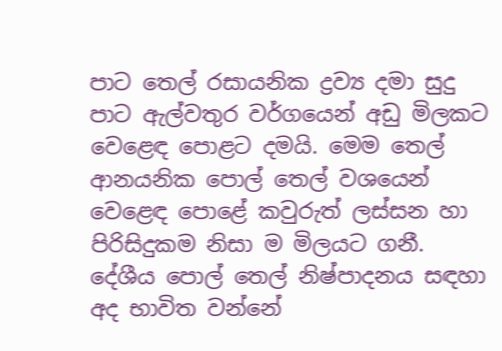පාට තෙල් රසායනික ද්‍රව්‍ය දමා සුදු පාට ඇල්වතුර වර්ගයෙන් අඩු මිලකට වෙළෙඳ පොළට දමයි. මෙම තෙල් ආනයනික පොල් තෙල් වශයෙන් වෙළෙඳ පොළේ කවුරුත් ලස්සන හා පිරිසිදුකම නිසා ම මිලයට ගනී. දේශීය පොල් තෙල් නිෂ්පාදනය සඳහා අද භාවිත වන්නේ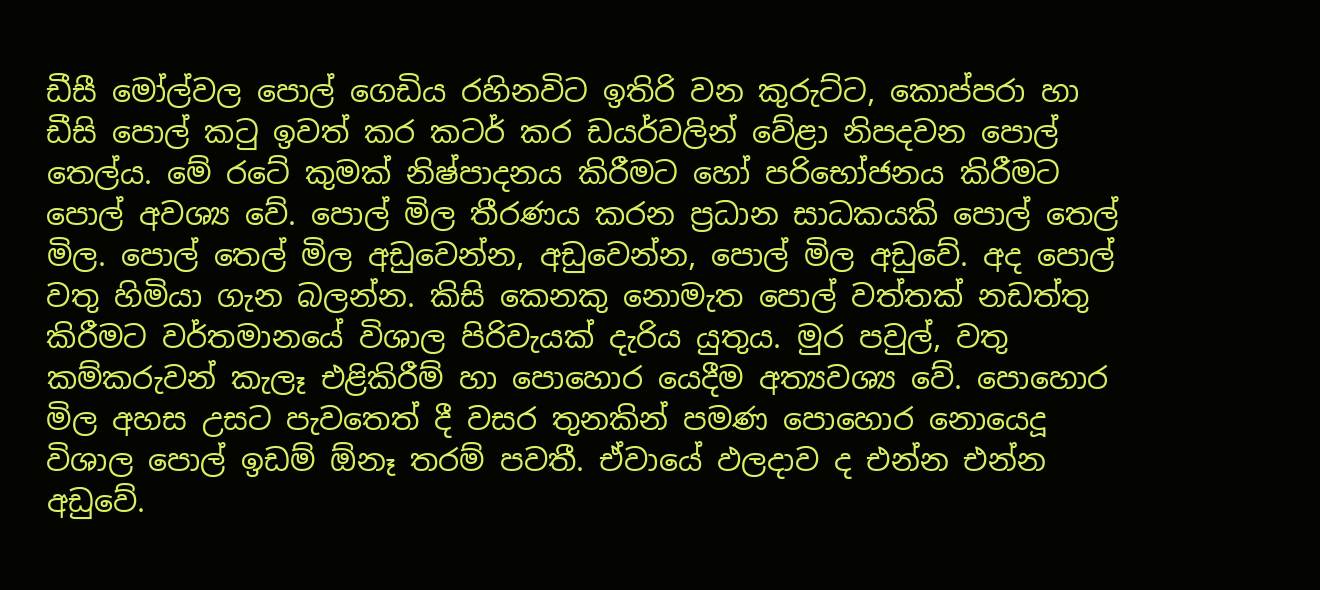ඩීසී මෝල්වල පොල් ගෙඩිය රහිනවිට ඉතිරි වන කුරුට්ට, කොප්පරා හා ඩීසි පොල් කටු ඉවත් කර කටර් කර ඩයර්වලින් වේළා නිපදවන පොල් තෙල්ය. මේ රටේ කුමක් නිෂ්පාදනය කිරීමට හෝ පරිභෝජනය කිරීමට පොල් අවශ්‍ය වේ. පොල් මිල තීරණය කරන ප්‍රධාන සාධකයකි පොල් තෙල් මිල. පොල් තෙල් මිල අඩුවෙන්න, අඩුවෙන්න, පොල් මිල අඩුවේ. අද පොල් වතු හිමියා ගැන බලන්න. කිසි කෙනකු නොමැත පොල් වත්තක් නඩත්තු කිරීමට වර්තමානයේ විශාල පිරිවැයක් දැරිය යුතුය. මුර පවුල්, වතු කම්කරුවන් කැලෑ එළිකිරීම් හා පොහොර යෙදීම අත්‍යවශ්‍ය වේ. පොහොර මිල අහස උසට පැවතෙත් දී වසර තුනකින් පමණ පොහොර නොයෙදූ විශාල පොල් ඉඩම් ඕනෑ තරම් පවතී. ඒවායේ ඵලදාව ද එන්න එන්න අඩුවේ.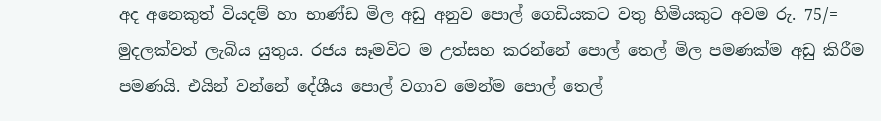අද අනෙකුත් වියදම් හා භාණ්ඩ මිල අඩු අනුව පොල් ගෙඩියකට වතු හිමියකුට අවම රු. 75/= මුදලක්වත් ලැබිය යුතුය. රජය සෑමවිට ම උත්සහ කරන්නේ පොල් තෙල් මිල පමණක්ම අඩු කිරීම පමණයි. එයින් වන්නේ දේශීය පොල් වගාව මෙන්ම පොල් තෙල්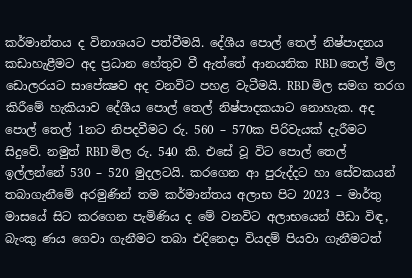කර්මාන්තය ද විනාශයට පත්වීමයි. දේශීය පොල් තෙල් නිෂ්පාදනය කඩාහැළීමට අද ප්‍රධාන හේතුව වී ඇත්තේ ආනයනික RBD තෙල් මිල ඩොලරයට සාපේක්‍ෂව අද වනවිට පහළ වැටීමයි. RBD මිල සමග තරග කිරීමේ හැකියාව දේශීය පොල් තෙල් නිෂ්පාදකයාට නොහැක. අද පොල් තෙල් 1නට නිපදවීමට රු. 560 – 570ක පිරිවැයක් දැරීමට සිදුවේ. නමුත් RBD මිල රු. 540 කි. එසේ වූ විට පොල් තෙල් ඉල්ලන්නේ 530 – 520 මුදලටයි. කරගෙන ආ පුරුද්දට හා සේවකයන් තබාගැනීමේ අරමුණින් තම කර්මාන්තය අලාභ පිට 2023 – මාර්තු මාසයේ සිට කරගෙන පැමිණිය ද මේ වනවිට අලාභයෙන් පීඩා විඳ, බැංකු ණය ගෙවා ගැනීමට තබා එදිනෙදා වියදම් පියවා ගැනීමටත්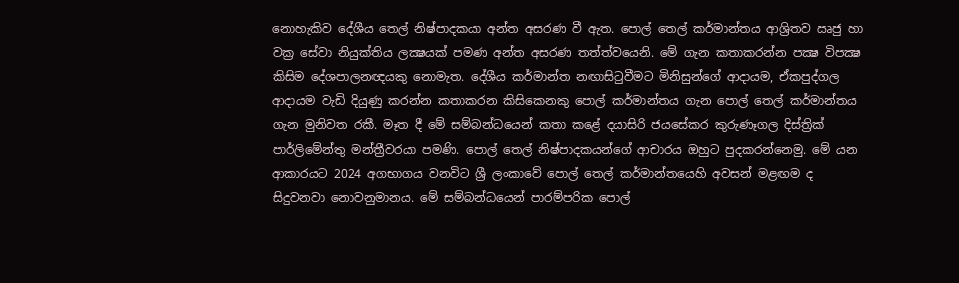නොහැකිව දේශීය තෙල් නිෂ්පාදකයා අන්ත අසරණ වී ඇත. පොල් තෙල් කර්මාන්තය ආශ්‍රිතව ඍජු හා වක්‍ර සේවා නියුක්තිය ලක්‍ෂයක් පමණ අන්ත අසරණ තත්ත්වයෙනි. මේ ගැන කතාකරන්න පක්‍ෂ විපක්‍ෂ කිසිම දේශපාලනඥයකු නොමැත. දේශීය කර්මාන්ත නඟාසිටුවීමට මිනිසුන්ගේ ආදායම, ඒකපුද්ගල ආදායම වැඩි දියුණු කරන්න කතාකරන කිසිකෙනකු පොල් කර්මාන්තය ගැන පොල් තෙල් කර්මාන්තය ගැන මුනිවත රකී. මෑත දී මේ සම්බන්ධයෙන් කතා කළේ දයාසිරි ජයසේකර කුරුණෑගල දිස්ත්‍රික් පාර්ලිමේන්තු මන්ත්‍රීවරයා පමණි. පොල් තෙල් නිෂ්පාදකයන්ගේ ආචාරය ඔහුට පුදකරන්නෙමු. මේ යන ආකාරයට 2024 අගභාගය වනවිට ශ්‍රී ලංකාවේ පොල් තෙල් කර්මාන්තයෙහි අවසන් මළඟම ද සිදුවනවා නොවනුමානය. මේ සම්බන්ධයෙන් පාරම්පරික පොල්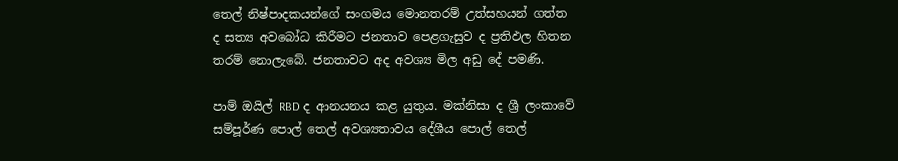තෙල් නිෂ්පාදකයන්ගේ සංගමය මොනතරම් උත්සහයන් ගත්ත ද සත්‍ය අවබෝධ කිරීමට ජනතාව පෙළගැසුව ද ප්‍රතිඵල හිතන තරම් නොලැබේ. ජනතාවට අද අවශ්‍ය මිල අඩු දේ පමණි.

පාම් ඔයිල් RBD ද ආනයනය කළ යුතුය. මක්නිසා ද ශ්‍රී ලංකාවේ සම්පූර්ණ පොල් තෙල් අවශ්‍යතාවය දේශීය පොල් තෙල්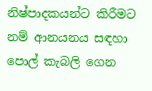නිෂ්පාදකයන්ට කිරීමට නම් ආනයනය සඳහා පොල් කැබලි ගෙන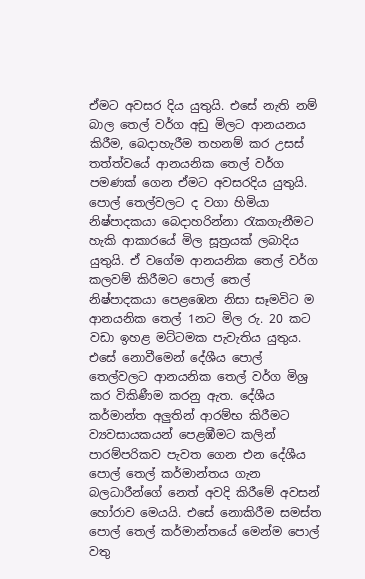ඒමට අවසර දිය යුතුයි. එසේ නැති නම් බාල තෙල් වර්ග අඩු මිලට ආනයනය කිරීම, බෙදාහැරීම තහනම් කර උසස් තත්ත්වයේ ආනයනික තෙල් වර්ග පමණක් ගෙන ඒමට අවසරදිය යුතුයි. පොල් තෙල්වලට ද වගා හිමියා නිෂ්පාදකයා බෙදාහරින්නා රැකගැනීමට හැකි ආකාරයේ මිල සූත්‍රයක් ලබාදිය යුතුයි. ඒ වගේම ආනයනික තෙල් වර්ග කලවම් කිරීමට පොල් තෙල් නිෂ්පාදකයා පෙළඹෙන නිසා සෑමවිට ම ආනයනික තෙල් 1නට මිල රු. 20 කට වඩා ඉහළ මට්ටමක පැවැතිය යුතුය. එසේ නොවීමෙන් දේශීය පොල් තෙල්වලට ආනයනික තෙල් වර්ග මිශ්‍ර කර විකිණීම කරනු ඇත. දේශීය කර්මාන්ත අලුතින් ආරම්භ කිරීමට ව්‍යවසායකයන් පෙළඹීමට කලින් පාරම්පරිකව පැවත ගෙන එන දේශීය පොල් තෙල් කර්මාන්තය ගැන බලධාරීන්ගේ නෙත් අවදි කිරීමේ අවසන් හෝරාව මෙයයි. එසේ නොකිරීම සමස්ත පොල් තෙල් කර්මාන්තයේ මෙන්ම පොල් වතු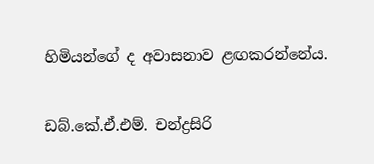හිමියන්ගේ ද අවාසනාව ළඟකරන්නේය.

ඩබ්.කේ.ඒ.එම්. චන්ද්‍රසිරි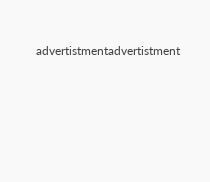advertistmentadvertistment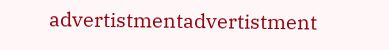advertistmentadvertistment